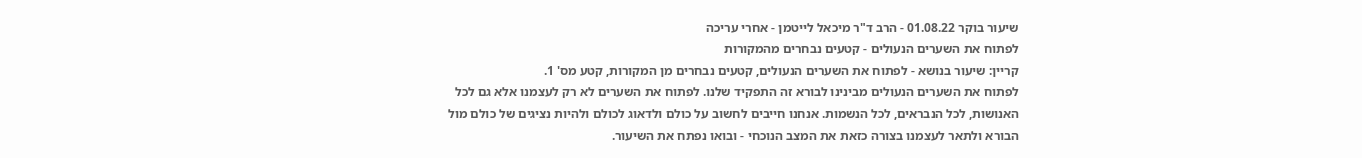שיעור בוקר 01.08.22 - הרב ד"ר מיכאל לייטמן - אחרי עריכה
לפתוח את השערים הנעולים - קטעים נבחרים מהמקורות
קריין: שיעור בנושא - לפתוח את השערים הנעולים, קטעים נבחרים מן המקורות, קטע מס' 1.
לפתוח את השערים הנעולים מבינינו לבורא זה התפקיד שלנו. לפתוח את השערים לא רק לעצמנו אלא גם לכל האנושות, לכל הנבראים, לכל הנשמות. אנחנו חייבים לחשוב על כולם ולדאוג לכולם ולהיות נציגים של כולם מול הבורא ולתאר לעצמנו בצורה כזאת את המצב הנוכחי - ובואו נפתח את השיעור.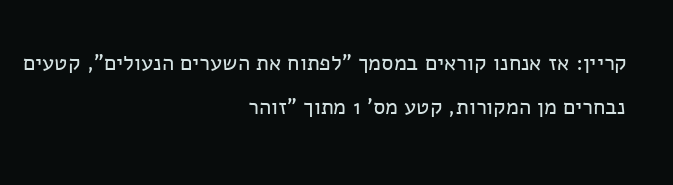קריין: אז אנחנו קוראים במסמך "לפתוח את השערים הנעולים", קטעים נבחרים מן המקורות, קטע מס' 1 מתוך "זוהר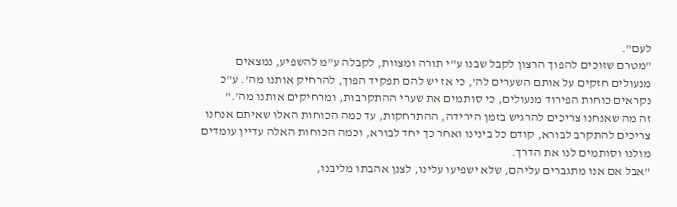לעם".
"מטרם שזוכים להפוך הרצון לקבל שבנו ע"י תורה ומצוות, לקבלה ע"מ להשפיע, נמצאים מנעולים חזקים על אותם השערים לה', כי אז יש להם תפקיד הפוך, להרחיק אותנו מה'. ע"כ נקראים כוחות הפירוד מנעולים, כי סותמים את שערי ההתקרבות, ומרחיקים אותנו מה'."
זה מה שאנחנו צריכים להרגיש בזמן הירידה, ההתרחקות, עד כמה הכוחות האלו שאיתם אנחנו צריכים להתקרב לבורא, קודם כל בינינו ואחר כך יחד לבורא, וכמה הכוחות האלה עדיין עומדים מולנו וסותמים לנו את הדרך.
"אבל אם אנו מתגברים עליהם, שלא ישפיעו עלינו, לצנן אהבתו מליבנו,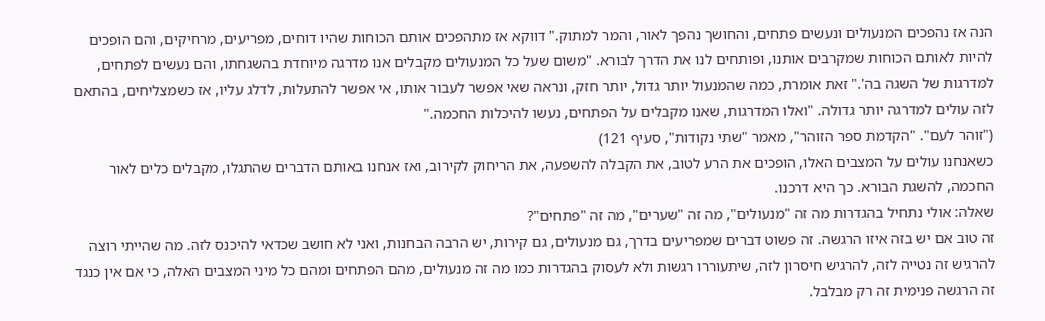הנה אז נהפכים המנעולים ונעשים פתחים, והחושך נהפך לאור, והמר למתוק." דווקא אז מתהפכים אותם הכוחות שהיו דוחים, מפריעים, מרחיקים, והם הופכים להיות לאותם הכוחות שמקרבים אותנו, ופותחים לנו את הדרך לבורא. "משום שעל כל המנעולים מקבלים אנו מדרגה מיוחדת בהשגחתו, והם נעשים לפתחים, למדרגות של השגה בה'." זאת אומרת, כמה שהמנעול יותר גדול, יותר חזק, ונראה שאי אפשר לעבור אותו, אי אפשר להתעלות, לדלג עליו, אז כשמצליחים, בהתאם לזה עולים למדרגה יותר גדולה. "ואלו המדרגות, שאנו מקבלים על הפתחים, נעשו להיכלות החכמה."
("זוהר לעם". "הקדמת ספר הזוהר", מאמר "שתי נקודות", סעיף 121)
כשאנחנו עולים על המצבים האלו, הופכים את הרע לטוב, את הקבלה להשפעה, את הריחוק לקירוב, ואז אנחנו באותם הדברים שהתגלו, מקבלים כלים לאור החכמה, להשגת הבורא. כך היא דרכנו.
שאלה: אולי נתחיל בהגדרות מה זה "מנעולים", מה זה "שערים", מה זה "פתחים"?
זה טוב אם יש בזה איזו הרגשה. זה פשוט דברים שמפריעים בדרך, גם מנעולים, גם קירות, יש הרבה הבחנות, ואני לא חושב שכדאי להיכנס לזה. מה שהייתי רוצה להרגיש זה נטייה לזה, להרגיש חיסרון לזה, שיתעוררו רגשות ולא לעסוק בהגדרות כמו מה זה מנעולים, מהם הפתחים ומהם כל מיני המצבים האלה, כי אם אין כנגד זה הרגשה פנימית זה רק מבלבל.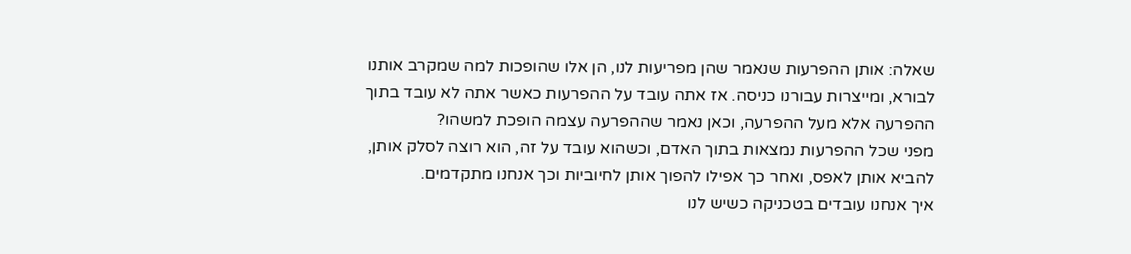שאלה: אותן ההפרעות שנאמר שהן מפריעות לנו, הן אלו שהופכות למה שמקרב אותנו לבורא, ומייצרות עבורנו כניסה. אז אתה עובד על ההפרעות כאשר אתה לא עובד בתוך ההפרעה אלא מעל ההפרעה, וכאן נאמר שההפרעה עצמה הופכת למשהו?
מפני שכל ההפרעות נמצאות בתוך האדם, וכשהוא עובד על זה, הוא רוצה לסלק אותן, להביא אותן לאפס, ואחר כך אפילו להפוך אותן לחיוביות וכך אנחנו מתקדמים.
איך אנחנו עובדים בטכניקה כשיש לנו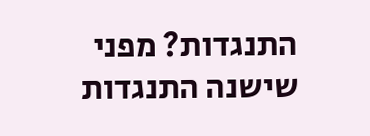התנגדות? מפני שישנה התנגדות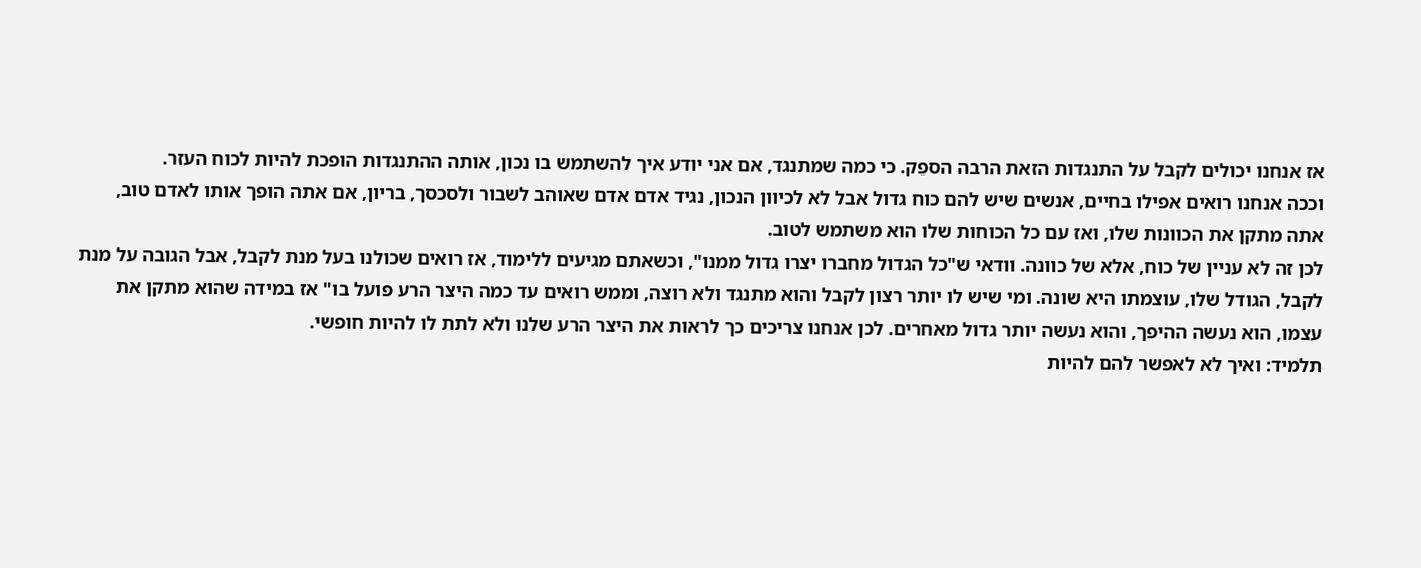אז אנחנו יכולים לקבל על התנגדות הזאת הרבה הספֵק. כי כמה שמתנגד, אם אני יודע איך להשתמש בו נכון, אותה ההתנגדות הופכת להיות לכוח העזר.
וככה אנחנו רואים אפילו בחיים, אנשים שיש להם כוח גדול אבל לא לכיוון הנכון, נגיד אדם אדם שאוהב לשבור ולסכסך, בריון, אם אתה הופך אותו לאדם טוב, אתה מתקן את הכוונות שלו, ואז עם כל הכוחות שלו הוא משתמש לטוב.
לכן זה לא עניין של כוח, אלא של כוונה. וודאי ש"כל הגדול מחברו יצרו גדול ממנו", וכשאתם מגיעים ללימוד, אז רואים שכולנו בעל מנת לקבל, אבל הגובה על מנת לקבל, הגודל שלו, עוצמתו היא שונה. ומי שיש לו יותר רצון לקבל והוא מתנגד ולא רוצה, וממש רואים עד כמה היצר הרע פועל בו" אז במידה שהוא מתקן את עצמו, הוא נעשה ההיפך, והוא נעשה יותר גדול מאחרים. לכן אנחנו צריכים כך לראות את היצר הרע שלנו ולא לתת לו להיות חופשי.
תלמיד: ואיך לא לאפשר להם להיות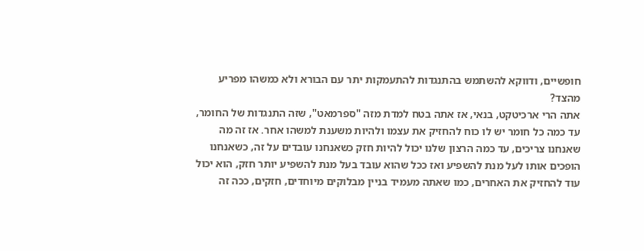חופשיים, ודווקא להשתמש בהתנגדות להתעמקות יתר עם הבורא ולא כמשהו מפריע מהצד?
אתה הרי ארכיטקט, בנאי, אז אתה בטח למדת מזה "ספרמאט", שזה התנגדות של החומר, עד כמה כל חומר יש לו כוח להחזיק את עצמו ולהיות משענת למשהו אחר. אז זה מה שאנחנו צריכים, עד כמה הרצון שלנו יכול להיות חזק כשאנחנו עובדים על זה, כשאנחנו הופכים אותו לעל מנת להשפיע ואז ככל שהוא עובד בעל מנת להשפיע יותר חזק, הוא יכול עוד להחזיק את האחרים, כמו שאתה מעמיד בניין מבלוקים מיוחדים, חזקים, ככה זה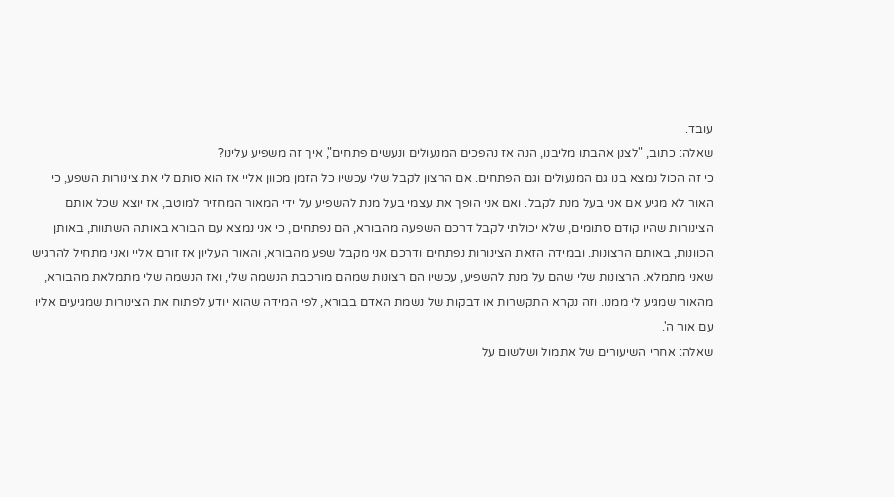עובד.
שאלה: כתוב, "לצנן אהבתו מליבנו, הנה אז נהפכים המנעולים ונעשים פתחים", איך זה משפיע עלינו?
כי זה הכול נמצא בנו גם המנעולים וגם הפתחים. אם הרצון לקבל שלי עכשיו כל הזמן מכוון אליי אז הוא סותם לי את צינורות השפע, כי האור לא מגיע אם אני בעל מנת לקבל. ואם אני הופך את עצמי בעל מנת להשפיע על ידי המאור המחזיר למוטב, אז יוצא שכל אותם הצינורות שהיו קודם סתומים, שלא יכולתי לקבל דרכם השפעה מהבורא, הם נפתחים, כי אני נמצא עם הבורא באותה השתוות, באותן הכוונות, באותם הרצונות. ובמידה הזאת הצינורות נפתחים ודרכם אני מקבל שפע מהבורא, והאור העליון אז זורם אליי ואני מתחיל להרגיש שאני מתמלא. הרצונות שלי שהם על מנת להשפיע, עכשיו הם רצונות שמהם מורכבת הנשמה שלי, ואז הנשמה שלי מתמלאת מהבורא, מהאור שמגיע לי ממנו. וזה נקרא התקשרות או דבקות של נשמת האדם בבורא, לפי המידה שהוא יודע לפתוח את הצינורות שמגיעים אליו עם אור ה'.
שאלה: אחרי השיעורים של אתמול ושלשום על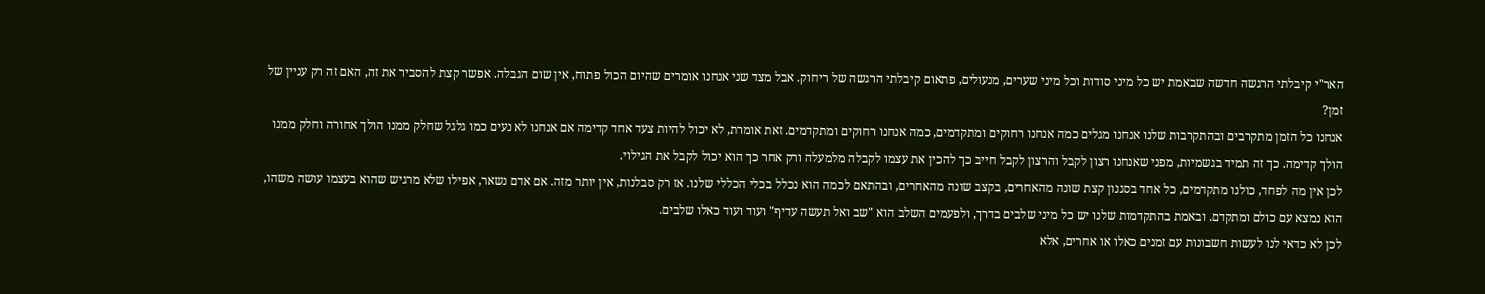האר"י קיבלתי הרגשה חדשה שבאמת יש כל מיני סודות וכל מיני שערים, מנעולים, פתאום קיבלתי הרגשה של ריחוק. אבל מצד שני אנחנו אומרים שהיום הכול פתוח, אין שום הגבלה. אפשר קצת להסביר את זה, האם זה רק עניין של זמן?
אנחנו כל הזמן מתקרבים ובהתקרבות שלנו אנחנו מגלים כמה אנחנו רחוקים ומתקדמים, כמה אנחנו רחוקים ומתקדמים. זאת אומרת, לא יכול להיות צעד אחד קדימה אם אנחנו לא נעים כמו גלגל שחלק ממנו הולך אחורה וחלק ממנו הולך קדימה. כך זה תמיד בגשמיות, מפני שאנחנו רצון לקבל והרצון לקבל חייב כך להכין את עצמו לקבלה מלמעלה ורק אחר כך הוא יכול לקבל את הגילוי.
לכן אין מה לפחד, כולנו מתקדמים, כל אחד בסגנון קצת שונה מהאחרים, בקצב שונה מהאחרים, ובהתאם לכמה הוא נכלל בכלי הכללי שלנו. אז רק סבלנות, אין יותר מזה. אם אדם נשאר, אפילו שלא מרגיש שהוא בעצמו עושה משהו, הוא נמצא עם כולם ומתקדם. ובאמת בהתקדמות שלנו יש כל מיני שלבים בדרך, ולפעמים השלב הוא "שב ואל תעשה עדיף" ועוד ועוד כאלו שלבים.
לכן לא כדאי לנו לעשות חשבונות עם זמנים כאלו או אחרים, אלא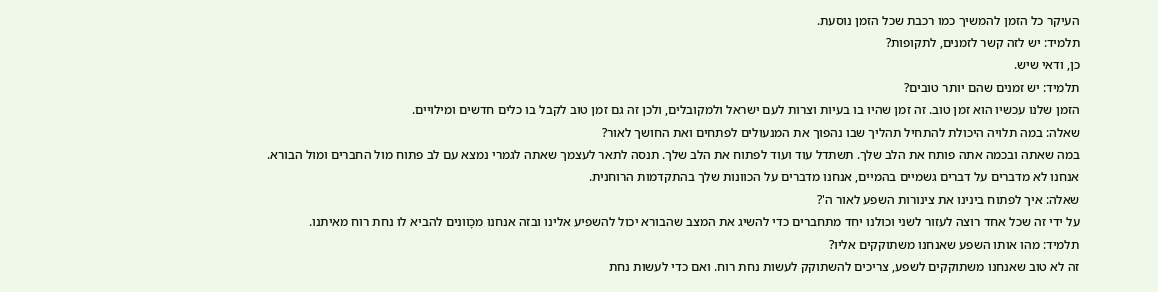העיקר כל הזמן להמשיך כמו רכבת שכל הזמן נוסעת.
תלמיד: יש לזה קשר לזמנים, לתקופות?
כן, ודאי שיש.
תלמיד: יש זמנים שהם יותר טובים?
הזמן שלנו עכשיו הוא זמן טוב. זה זמן שהיו בו בעיות וצרות לעם ישראל ולמקובלים, ולכן זה גם זמן טוב לקבל בו כלים חדשים ומילויים.
שאלה: במה תלויה היכולת להתחיל תהליך שבו נהפוך את המנעולים לפתחים ואת החושך לאור?
במה שאתה ובכמה אתה פותח את הלב שלך. תשתדל עוד ועוד לפתוח את הלב שלך. תנסה לתאר לעצמך שאתה לגמרי נמצא עם לב פתוח מול החברים ומול הבורא. אנחנו לא מדברים על דברים גשמיים בהמיים, אנחנו מדברים על הכוונות שלך בהתקדמות הרוחנית.
שאלה: איך לפתוח בינינו את צינורות השפע לאור ה'?
על ידי זה שכל אחד רוצה לעזור לשני וכולנו יחד מתחברים כדי להשיג את המצב שהבורא יכול להשפיע אלינו ובזה אנחנו מכָוונים להביא לו נחת רוח מאיתנו.
תלמיד: מהו אותו השפע שאנחנו משתוקקים אליו?
זה לא טוב שאנחנו משתוקקים לשפע, צריכים להשתוקק לעשות נחת רוח. ואם כדי לעשות נחת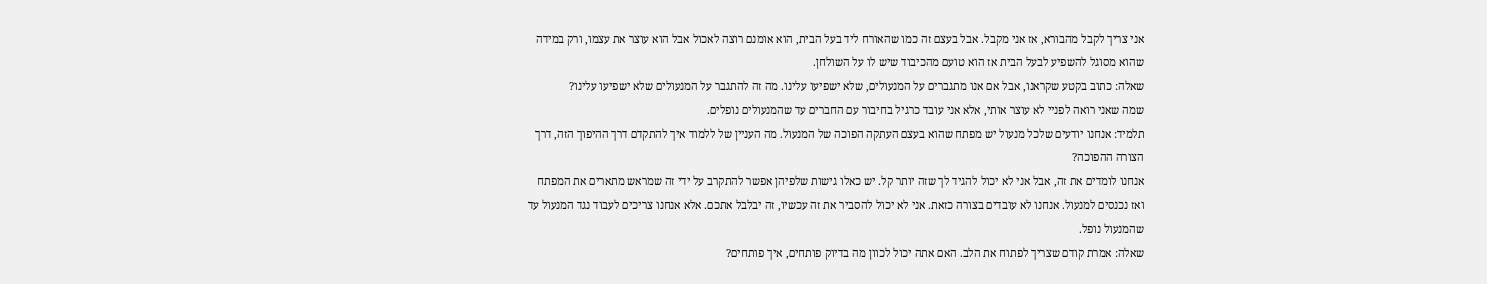אני צריך לקבל מהבורא, אז אני מקבל. אבל בעצם זה כמו שהאורח ליד בעל הבית, הוא אומנם רוצה לאכול אבל הוא עוצר את עצמו, ורק במידה שהוא מסוגל להשפיע לבעל הבית אז הוא טועם מהכיבוד שיש לו על השולחן.
שאלה: כתוב בקטע שקראנו, אבל אם אנו מתגברים על המנעולים, שלא ישפיעו עלינו. מה זה להתגבר על המנעולים שלא ישפיעו עלינו?
שמה שאני רואה לפניי לא עוצר אותי, אלא אני עובד כרגיל בחיבור עם החברים עד שהמנעולים נופלים.
תלמיד: אנחנו יודעים שלכל מנעול יש מפתח שהוא בעצם העתקה הפוכה של המנעול. מה העניין של ללמוד איך להתקדם דרך ההיפוך הזה, דרך הצורה ההפוכה?
אנחנו לומדים את זה, אבל אני לא יכול להגיד לך שזה יותר קל. יש כאלו גישות שלפיהן אפשר להתקרב על ידי זה שמראש מתארים את המפתח ואז נכנסים למנעול. אנחנו לא עובדים בצורה כזאת. אני לא יכול להסביר את זה עכשיו, זה יבלבל אתכם. אלא אנחנו צריכים לעבוד נגד המנעול עד שהמנעול נופל.
שאלה: אמרת קודם שצריך לפתוח את הלב. האם אתה יכול לכוון מה בדיוק פותחים, איך פותחים?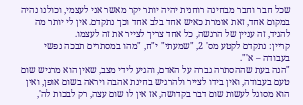שכל חבר וחבר מבחינה רוחנית יהיה יותר יקר מאשר אני לעצמי, וכולנו נהיה במקום אחד, זאת אומרת כאיש אחד בלב אחד וכך נתקדם. אין לי יותר מה להגיד, זה עניין של הרגשה, כל אחד צריך לצייר את זה לעצמו.
קריין: נתקדם לקטע מס' 2, "שמעתי" י"ח, "מהו במסתרים תבכה נפשי בעבודה – א'".
"הנה בעת שההסתרה גברה על האדם, והגיע לידי מצב, שאין הוא מרגיש שום טעם בעבודה, ואין בידו לצייר ולהרגיש בחינת אהבה ויראה בשום אופן, ואין הוא מסוגל לעשות שום דבר בקדושה, אז אין לו שום עצה, רק לבכות לה',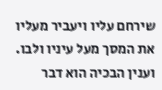שירחם עליו ויעביר מעליו את המסך מעל עיניו ולבו.
וענין הבכיה הוא דבר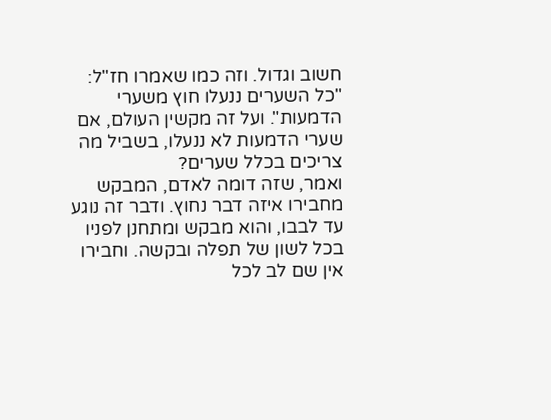חשוב וגדול. וזה כמו שאמרו חז"ל: "כל השערים ננעלו חוץ משערי הדמעות". ועל זה מקשין העולם, אם שערי הדמעות לא ננעלו, בשביל מה צריכים בכלל שערים?
ואמר, שזה דומה לאדם, המבקש מחבירו איזה דבר נחוץ. ודבר זה נוגע עד לבבו, והוא מבקש ומתחנן לפניו בכל לשון של תפלה ובקשה. וחבירו אין שם לב לכל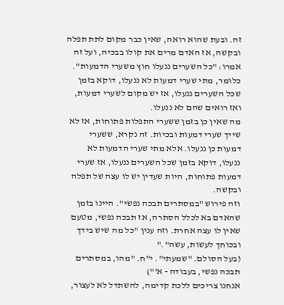זה. ובעת שהוא רואה, שאין כבר מקום לתת תפלה ובקשה, אז האדם מרים את קולו בבכיה, ועל זה אמרו: "כל השערים ננעלו חוץ משערי הדמעות". כלומר, מתי שערי דמעות לא ננעלו, דוקא בזמן שכל השערים ננעלו, אז יש מקום לשערי דמעות, ואז רואים שהם לא ננעלו.
מה שאין כן בזמן ששערי התפלות פתוחות, אז לא שייך שערי דמעות ובכיות. זה נקרא, ששערי דמעות כן ננעלו. אלא מתי שערי הדמעות לא ננעלו, דוקא בזמן שכל השערים ננעלו, אז שערי דמעות פתוחות, היות שעדין יש לו עצה של תפלה ובקשה.
וזה פירוש "במסתרים תבכה נפשי". היינו בזמן שהאדם בא לכלל הסתרה, אז תבכה נפשי, מטעם שאין לו עצה אחרת. וזה ענין "כל מה שיש בידך ובכוחך לעשות, עשה"."
(בעל הסולם. "שמעתי". י"ח. "מהו, במסתרים תבכה נפשי, בעבודה - א'")
אנחנו צריכים ללכת קדימה, להשתדל לא לעצור,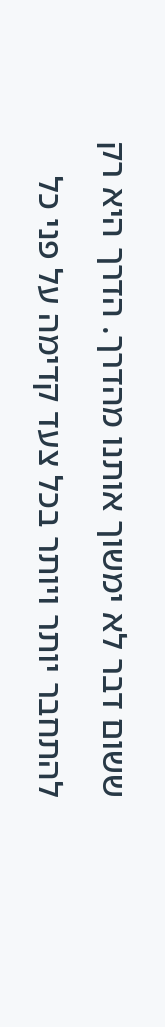ששום דבר לא ימשוך אותנו מהדרך. הדרך היא רק להתחבר יותר ויותר בכל צעד קדימה על פני כל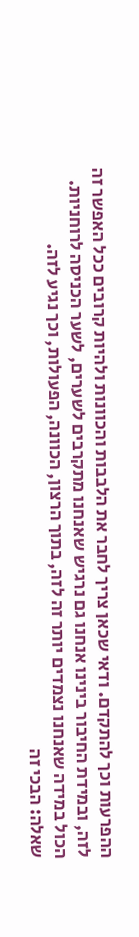ההפרעות וכך להתקדם. ודאי שכאן צריך לחבר את הלבבות והכוונות ולהיות קרובים ככל האפשר זה לזה, ובמידת החיבור בינינו אנחנו גם נרגיש שאנחנו מתקרבים לשערים, לשער הכניסה לרוחניות. הכול במידה שאנחנו נצמדים יותר זה לזה, בתוך הרצון, הכוונה, הפעולות, וכך נגיע לזה.
שאלה: הבכי זה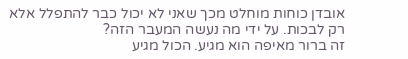אובדן כוחות מוחלט מכך שאני לא יכול כבר להתפלל אלא רק לבכות. על ידי מה נעשה המעבר הזה?
זה ברור מאיפה הוא מגיע. הכול מגיע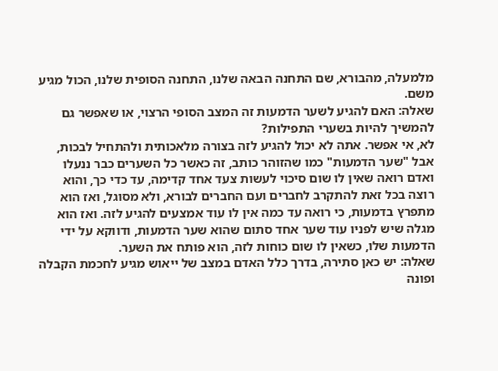מלמעלה, מהבורא, שם התחנה הבאה שלנו, התחנה הסופית שלנו, הכול מגיע משם.
שאלה: האם להגיע לשער הדמעות זה המצב הסופי הרצוי, או שאפשר גם להמשיך להיות בשערי התפילות?
לא, אי אפשר. אתה לא יכול להגיע לזה בצורה מלאכותית ולהתחיל לבכות, אבל "שער הדמעות" כמו שהזוהר כותב, זה כאשר כל השערים כבר ננעלו ואדם רואה שאין לו שום סיכוי לעשות צעד אחד קדימה, עד כדי כך, והוא רוצה בכל זאת להתקרב לחברים ועם החברים לבורא, ולא מסוגל, ואז הוא מתפרץ בדמעות, כי רואה עד כמה אין לו עוד אמצעים להגיע לזה. ואז הוא מגלה שיש לפניו עוד שער אחד סתום שהוא שער הדמעות, ודווקא על ידי הדמעות שלו, כשאין לו שום כוחות לזה, הוא פותח את השער.
שאלה: יש כאן סתירה, בדרך כלל האדם במצב של ייאוש מגיע לחכמת הקבלה ופונה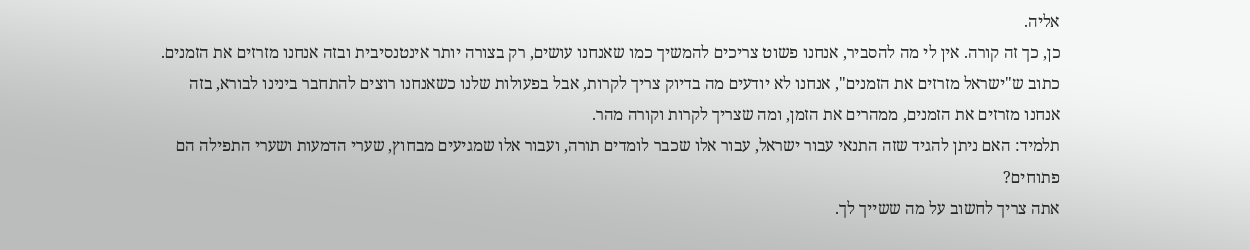אליה.
כן, כך זה קורה. אין לי מה להסביר, אנחנו פשוט צריכים להמשיך כמו שאנחנו עושים, רק בצורה יותר אינטנסיבית ובזה אנחנו מזרזים את הזמנים.
כתוב ש"ישראל מזרזים את הזמנים", אנחנו לא יודעים מה בדיוק צריך לקרות, אבל בפעולות שלנו כשאנחנו רוצים להתחבר בינינו לבורא, בזה אנחנו מזרזים את הזמנים, ממהרים את הזמן, ומה שצריך לקרות וקורה מהר.
תלמיד: האם ניתן להגיד שזה התנאי עבור ישראל, עבור אלו שכבר לומדים תורה, ועבור אלו שמגיעים מבחוץ, שערי הדמעות ושערי התפילה הם פתוחים?
אתה צריך לחשוב על מה ששייך לך.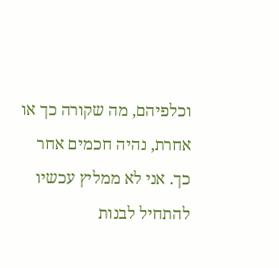וכלפיהם, מה שקורה כך או אחרת, נהיה חכמים אחר כך. אני לא ממליץ עכשיו להתחיל לבנות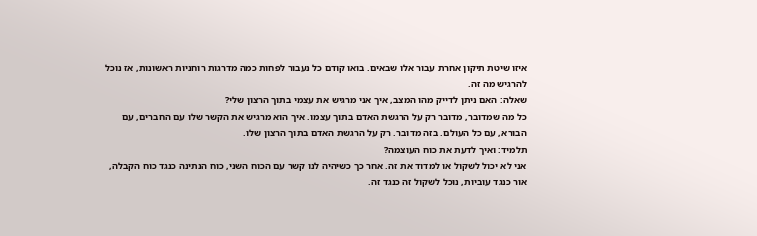איזו שיטת תיקון אחרת עבור אלו שבאים. בואו קודם כל נעבור לפחות כמה מדרגות רוחניות ראשונות, אז נוכל להרגיש מה זה.
שאלה: האם ניתן לדייק מהו המצב, איך אני מרגיש את עצמי בתוך הרצון שלי?
כל מה שמדובר, מדובר רק על הרגשת האדם בתוך עצמו. איך הוא מרגיש את הקשר שלו עם החברים, עם הבורא, עם כל העולם. בזה מדובר. רק על הרגשת האדם בתוך הרצון שלו.
תלמיד: ואיך לדעת את כוח העוצמה?
אני לא יכול לשקול או למדוד את זה. אחר כך כשיהיה לנו קשר עם הכוח השני, כוח הנתינה כנגד כוח הקבלה, אור כנגד עוביות, נוכל לשקול זה כנגד זה.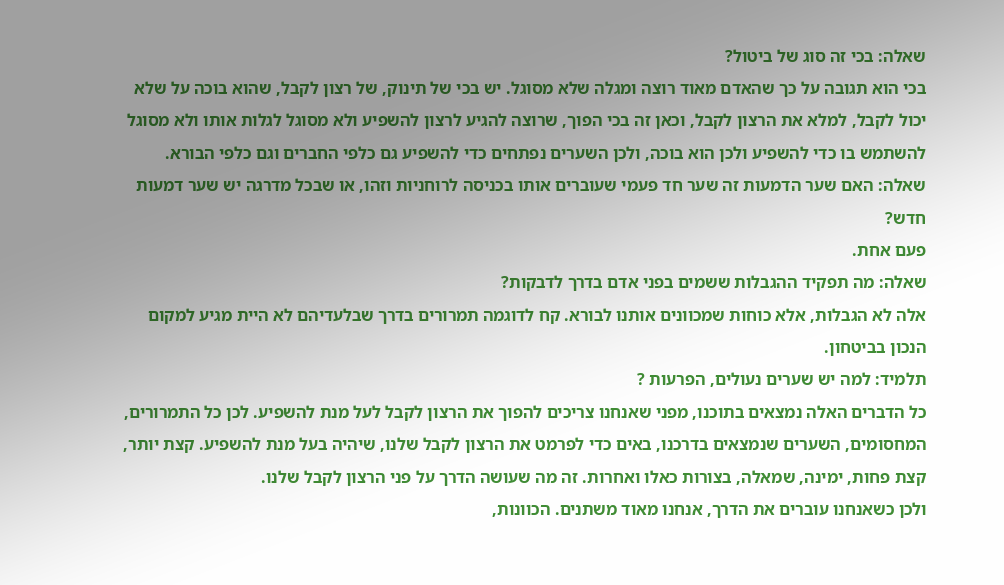שאלה: בכי זה סוג של ביטול?
בכי הוא תגובה על כך שהאדם מאוד רוצה ומגלה שלא מסוגל. יש בכי של תינוק, של רצון לקבל, שהוא בוכה על שלא יכול לקבל, למלא את הרצון לקבל, וכאן זה בכי הפוך, שרוצה להגיע לרצון להשפיע ולא מסוגל לגלות אותו ולא מסוגל להשתמש בו כדי להשפיע ולכן הוא בוכה, ולכן השערים נפתחים כדי להשפיע גם כלפי החברים וגם כלפי הבורא.
שאלה: האם שער הדמעות זה שער חד פעמי שעוברים אותו בכניסה לרוחניות וזהו, או שבכל מדרגה יש שער דמעות חדש?
פעם אחת.
שאלה: מה תפקיד ההגבלות ששמים בפני אדם בדרך לדבקות?
אלה לא הגבלות, אלא כוחות שמכוונים אותנו לבורא. קח לדוגמה תמרורים בדרך שבלעדיהם לא היית מגיע למקום הנכון בביטחון.
תלמיד: למה יש שערים נעולים, הפרעות ?
כל הדברים האלה נמצאים בתוכנו, מפני שאנחנו צריכים להפוך את הרצון לקבל לעל מנת להשפיע. לכן כל התמרורים, המחסומים, השערים שנמצאים בדרכנו, באים כדי לפרמט את הרצון לקבל שלנו, שיהיה בעל מנת להשפיע. קצת יותר, קצת פחות, ימינה, שמאלה, בצורות כאלו ואחרות. זה מה שעושה הדרך על פני הרצון לקבל שלנו.
ולכן כשאנחנו עוברים את הדרך, אנחנו מאוד משתנים. הכוונות,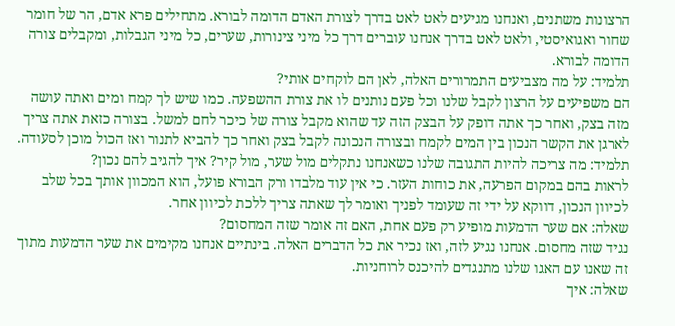הרצונות משתנים, ואנחנו מגיעים לאט לאט בדרך לצורת האדם הדומה לבורא. מתחילים פרא אדם, הר של חומר שחור ואגואיסטי, ולאט לאט בדרך אנחנו עוברים דרך כל מיני צינורות, שערים, כל מיני הגבלות, ומקבלים צורה הדומה לבורא.
תלמיד: על מה מצביעים התמרורים האלה, לאן הם לוקחים אותי?
הם משפיעים על הרצון לקבל שלנו וכל פעם נותנים לו את צורת ההשפעה. כמו שיש לך קמח ומים ואתה עושה מזה בצק, ואחר כך אתה דופק על הבצק הזה עד שהוא מקבל צורה של כיכר לחם למשל. בצורה כזאת אתה צריך לארגן את הקשר הנכון בין המים לקמח ובצורה הנכונה לקבל בצק ואחר כך להביא לתנור ואז הכול מוכן לסעודה.
תלמיד: מה צריכה להיות התגובה שלנו כשאנחנו נתקלים מול שער, מול קיר? איך להגיב להם נכון?
לראות בהם במקום הפרעה, את כוחות העזר. כי אין עוד מלבדו ורק הבורא פועל, הוא המכוון אותך בכל שלב לכיוון הנכון, דווקא על ידי זה שעומד לפניך ואומר לך שאתה צריך ללכת לכיוון אחר.
שאלה: אם שער הדמעות מופיע רק פעם אחת, האם זה אומר שזה המחסום?
נגיד שזה מחסום. אנחנו נגיע לזה, ואז נכיר את כל הדברים האלה. בינתיים אנחנו מקימים את שער הדמעות מתוך זה שאנו עם האגו שלנו מתנגדים להיכנס לרוחניות.
שאלה: איך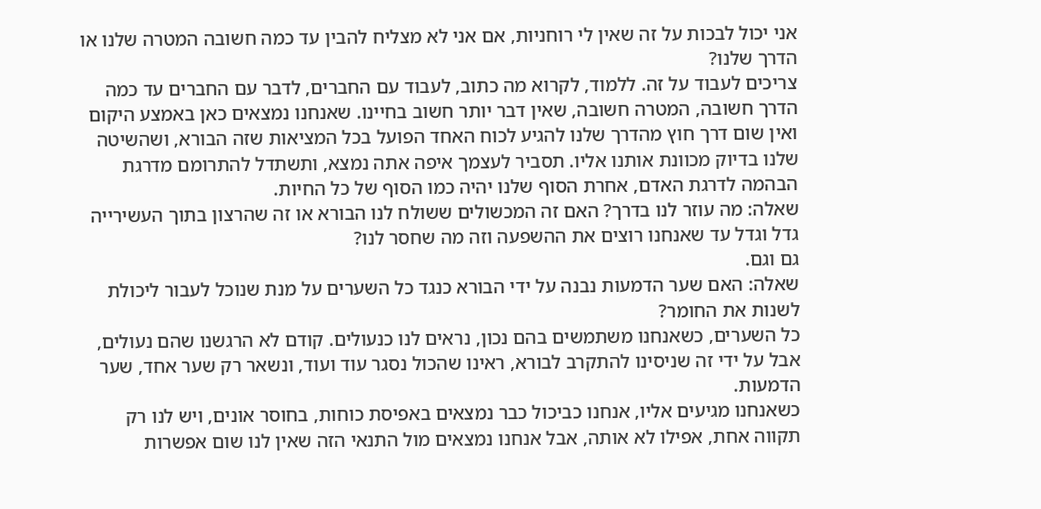אני יכול לבכות על זה שאין לי רוחניות, אם אני לא מצליח להבין עד כמה חשובה המטרה שלנו או הדרך שלנו?
צריכים לעבוד על זה. ללמוד, לקרוא מה כתוב, לעבוד עם החברים, לדבר עם החברים עד כמה הדרך חשובה, המטרה חשובה, שאין דבר יותר חשוב בחיינו. שאנחנו נמצאים כאן באמצע היקום ואין שום דרך חוץ מהדרך שלנו להגיע לכוח האחד הפועל בכל המציאות שזה הבורא, ושהשיטה שלנו בדיוק מכוונת אותנו אליו. תסביר לעצמך איפה אתה נמצא, ותשתדל להתרומם מדרגת הבהמה לדרגת האדם, אחרת הסוף שלנו יהיה כמו הסוף של כל החיות.
שאלה: מה עוזר לנו בדרך? האם זה המכשולים ששולח לנו הבורא או זה שהרצון בתוך העשירייה גדל וגדל עד שאנחנו רוצים את ההשפעה וזה מה שחסר לנו?
גם וגם.
שאלה: האם שער הדמעות נבנה על ידי הבורא כנגד כל השערים על מנת שנוכל לעבור ליכולת לשנות את החומר?
כל השערים, כשאנחנו משתמשים בהם נכון, נראים לנו כנעולים. קודם לא הרגשנו שהם נעולים, אבל על ידי זה שניסינו להתקרב לבורא, ראינו שהכול נסגר עוד ועוד, ונשאר רק שער אחד, שער הדמעות.
כשאנחנו מגיעים אליו, אנחנו כביכול כבר נמצאים באפיסת כוחות, בחוסר אונים, ויש לנו רק תקווה אחת, אפילו לא אותה, אבל אנחנו נמצאים מול התנאי הזה שאין לנו שום אפשרות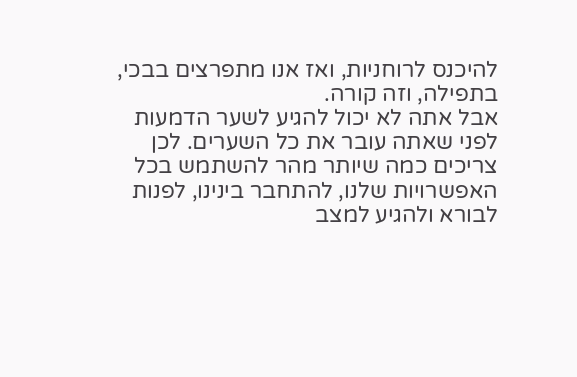להיכנס לרוחניות, ואז אנו מתפרצים בבכי, בתפילה, וזה קורה.
אבל אתה לא יכול להגיע לשער הדמעות לפני שאתה עובר את כל השערים. לכן צריכים כמה שיותר מהר להשתמש בכל האפשרויות שלנו, להתחבר בינינו, לפנות לבורא ולהגיע למצב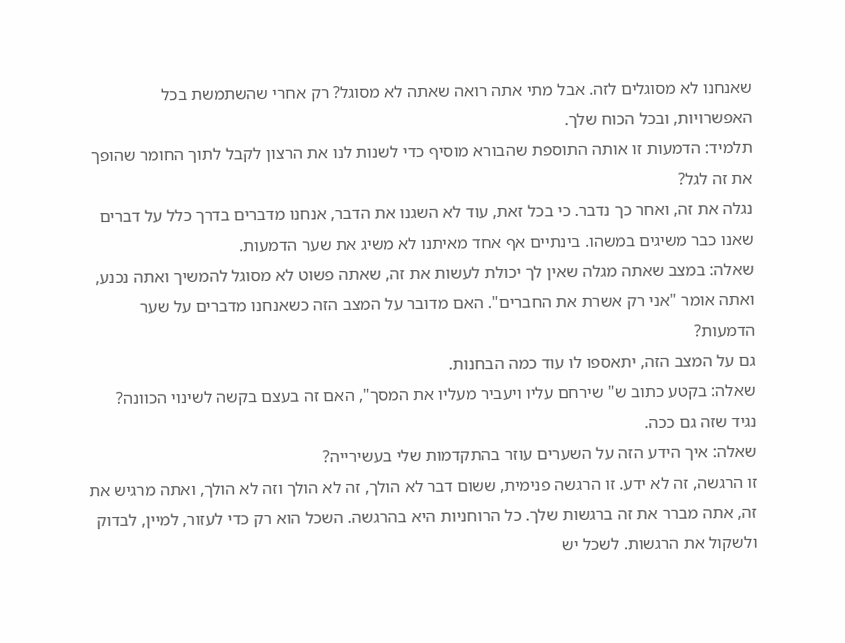שאנחנו לא מסוגלים לזה. אבל מתי אתה רואה שאתה לא מסוגל? רק אחרי שהשתמשת בכל האפשרויות, ובכל הכוח שלך.
תלמיד: הדמעות זו אותה התוספת שהבורא מוסיף כדי לשנות לנו את הרצון לקבל לתוך החומר שהופך את זה לגל?
נגלה את זה, ואחר כך נדבר. כי בכל זאת, עוד לא השגנו את הדבר, אנחנו מדברים בדרך כלל על דברים שאנו כבר משיגים במשהו. בינתיים אף אחד מאיתנו לא משיג את שער הדמעות.
שאלה: במצב שאתה מגלה שאין לך יכולת לעשות את זה, שאתה פשוט לא מסוגל להמשיך ואתה נכנע, ואתה אומר "אני רק אשרת את החברים". האם מדובר על המצב הזה כשאנחנו מדברים על שער הדמעות?
גם על המצב הזה, יתאספו לו עוד כמה הבחנות.
שאלה: בקטע כתוב ש" שירחם עליו ויעביר מעליו את המסך", האם זה בעצם בקשה לשינוי הכוונה?
נגיד שזה גם ככה.
שאלה: איך הידע הזה על השערים עוזר בהתקדמות שלי בעשירייה?
זו הרגשה, זה לא ידע. זו הרגשה פנימית, ששום דבר לא הולך, זה לא הולך וזה לא הולך, ואתה מרגיש את זה, אתה מברר את זה ברגשות שלך. כל הרוחניות היא בהרגשה. השכל הוא רק כדי לעזור, למיין, לבדוק ולשקול את הרגשות. לשכל יש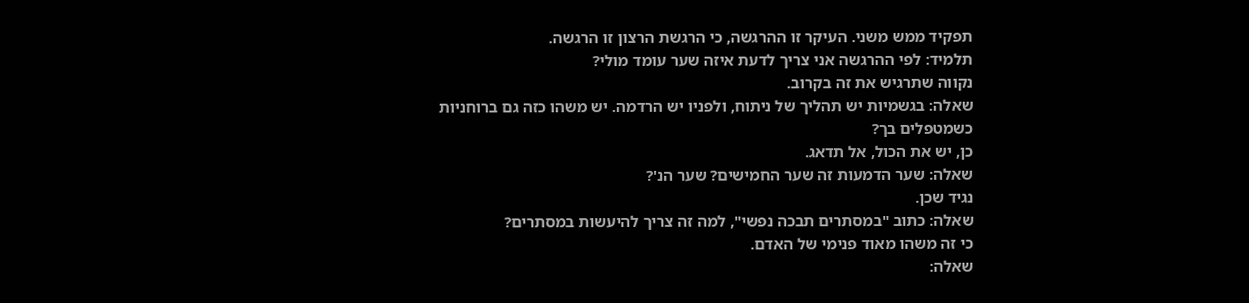תפקיד ממש משני. העיקר זו ההרגשה, כי הרגשת הרצון זו הרגשה.
תלמיד: לפי ההרגשה אני צריך לדעת איזה שער עומד מולי?
נקווה שתרגיש את זה בקרוב.
שאלה: בגשמיות יש תהליך של ניתוח, ולפניו יש הרדמה. יש משהו כזה גם ברוחניות כשמטפלים בך?
כן, יש את הכול, אל תדאג.
שאלה: שער הדמעות זה שער החמישים? שער הנ'?
נגיד שכן.
שאלה: כתוב "במסתרים תבכה נפשי", למה זה צריך להיעשות במסתרים?
כי זה משהו מאוד פנימי של האדם.
שאלה: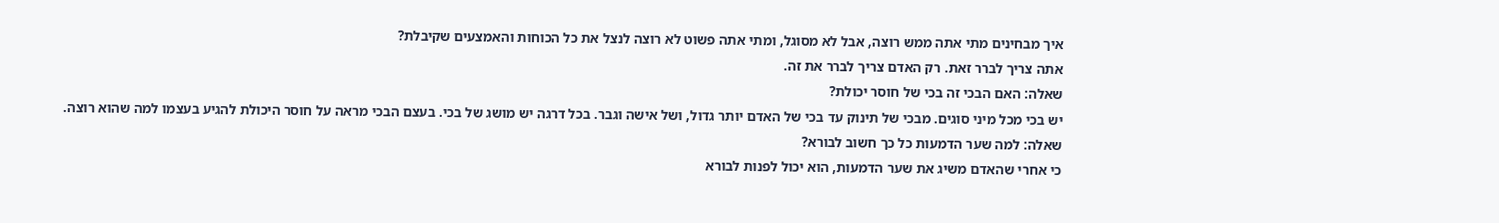איך מבחינים מתי אתה ממש רוצה, אבל לא מסוגל, ומתי אתה פשוט לא רוצה לנצל את כל הכוחות והאמצעים שקיבלת?
אתה צריך לברר זאת. רק האדם צריך לברר את זה.
שאלה: האם הבכי זה בכי של חוסר יכולת?
יש בכי מכל מיני סוגים. מבכי של תינוק עד בכי של האדם יותר גדול, ושל אישה וגבר. בכל דרגה יש מושג של בכי. בעצם הבכי מראה על חוסר היכולת להגיע בעצמו למה שהוא רוצה.
שאלה: למה שער הדמעות כל כך חשוב לבורא?
כי אחרי שהאדם משיג את שער הדמעות, הוא יכול לפנות לבורא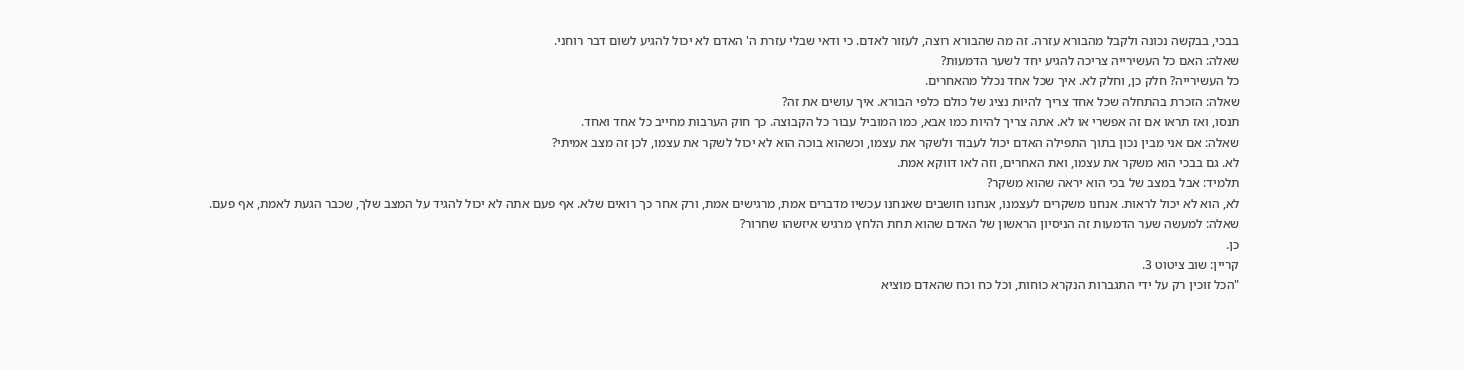בבכי, בבקשה נכונה ולקבל מהבורא עזרה. זה מה שהבורא רוצה, לעזור לאדם. כי ודאי שבלי עזרת ה' האדם לא יכול להגיע לשום דבר רוחני.
שאלה: האם כל העשירייה צריכה להגיע יחד לשער הדמעות?
כל העשירייה? חלק כן, וחלק לא. איך שכל אחד נכלל מהאחרים.
שאלה: הזכרת בהתחלה שכל אחד צריך להיות נציג של כולם כלפי הבורא. איך עושים את זה?
תנסו, ואז תראו אם זה אפשרי או לא. אתה צריך להיות כמו אבא, כמו המוביל עבור כל הקבוצה. כך חוק הערבות מחייב כל אחד ואחד.
שאלה: אם אני מבין נכון בתוך התפילה האדם יכול לעבוד ולשקר את עצמו, וכשהוא בוכה הוא לא יכול לשקר את עצמו, לכן זה מצב אמיתי?
לא. גם בבכי הוא משקר את עצמו, ואת האחרים, וזה לאו דווקא אמת.
תלמיד: אבל במצב של בכי הוא יראה שהוא משקר?
לא, הוא לא יכול לראות. אנחנו משקרים לעצמנו, אנחנו חושבים שאנחנו עכשיו מדברים אמת, מרגישים אמת, ורק אחר כך רואים שלא. אף פעם אתה לא יכול להגיד על המצב שלך, שכבר הגעת לאמת, אף פעם.
שאלה: למעשה שער הדמעות זה הניסיון הראשון של האדם שהוא תחת הלחץ מרגיש איזשהו שחרור?
כן.
קריין: שוב ציטוט 3.
"הכל זוכין רק על ידי התגברות הנקרא כוחות, וכל כח וכח שהאדם מוציא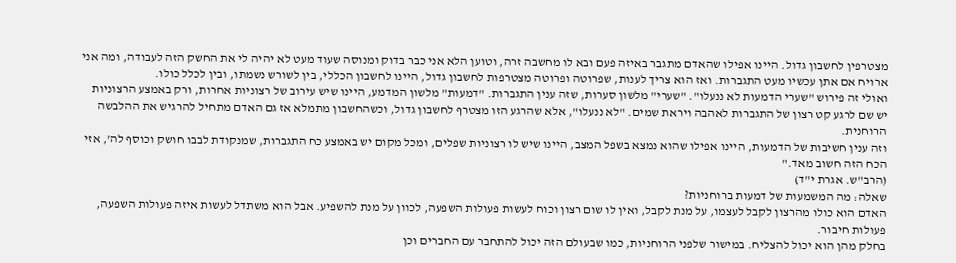מצטרפין לחשבון גדול. היינו אפילו שהאדם מתגבר באיזה פעם ובא לו מחשבה זרה, וטוען הלא אני כבר בדוק ומנוסה שעוד מעט לא יהיה לי את החשק הזה לעבודה, ומה אני ארויח אם אתן עכשיו מעט התגברות. ואז הוא צריך לענות, שפרוטה ופרוטה מצטרפות לחשבון גדול, היינו לחשבון הכללי, בין לשורש נשמתו, ובין לכלל כולו.
ואולי זה פירוש "שערי הדמעות לא ננעלו". "שערי" מלשון סערות, שזה ענין התגברות. "דמעות" מלשון המדמע, היינו שיש עירוב של רצוניות אחרות, ורק באמצע הרצוניות יש שם לרגע קט רצון של התגברות לאהבה ויראת שמים. "לא ננעלו", אלא שהרגע הזו מצטרף לחשבון גדול, וכשהחשבון מתמלא אז גם האדם מתחיל להרגיש את ההלבשה הרוחנית.
וזה ענין חשיבות של הדמעות, היינו אפילו שהוא נמצא בשפל המצב, היינו שיש לו רצוניות שפלים, ומכל מקום יש באמצע כח התגברות, שמנקודת לבבו חושק וכוסף לה', אזי הכח הזה חשוב מאד."
(הרב"ש. אגרת י"ד)
שאלה: מה המשמעות של דמעות ברוחניות?
האדם הוא כולו מהרצון לקבל לעצמו, על מנת לקבל, ואין לו שום רצון וכוח לעשות פעולות השפעה, לכוון על מנת להשפיע. אבל הוא משתדל לעשות איזה פעולות השפעה, פעולות חיבור.
בחלק מהן הוא יכול להצליח. במישור שלפני הרוחניות, כמו שבעולם הזה יכול להתחבר עם החברים וכן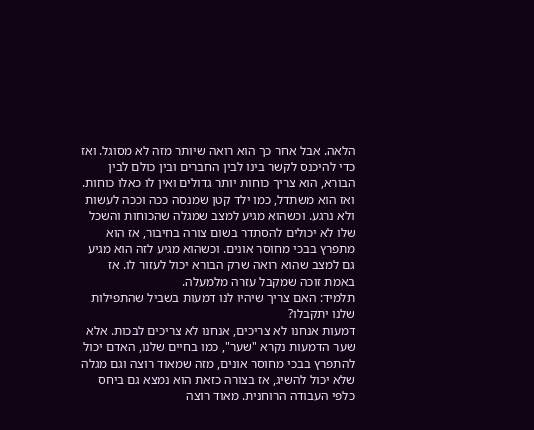הלאה. אבל אחר כך הוא רואה שיותר מזה לא מסוגל. ואז כדי להיכנס לקשר בינו לבין החברים ובין כולם לבין הבורא, הוא צריך כוחות יותר גדולים ואין לו כאלו כוחות. ואז הוא משתדל, כמו ילד קטן שמנסה ככה וככה לעשות ולא נרגע. וכשהוא מגיע למצב שמגלה שהכוחות והשכל שלו לא יכולים להסתדר בשום צורה בחיבור, אז הוא מתפרץ בבכי מחוסר אונים. וכשהוא מגיע לזה הוא מגיע גם למצב שהוא רואה שרק הבורא יכול לעזור לו. אז באמת זוכה שמקבל עזרה מלמעלה.
תלמיד: האם צריך שיהיו לנו דמעות בשביל שהתפילות שלנו יתקבלו?
דמעות אנחנו לא צריכים, אנחנו לא צריכים לבכות. אלא שער הדמעות נקרא "שער", כמו בחיים שלנו, האדם יכול להתפרץ בבכי מחוסר אונים, מזה שמאוד רוצה וגם מגלה שלא יכול להשיג, אז בצורה כזאת הוא נמצא גם ביחס כלפי העבודה הרוחנית. מאוד רוצה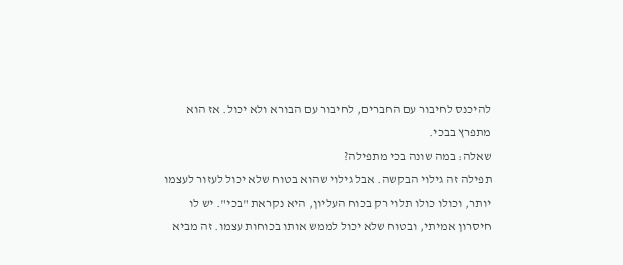להיכנס לחיבור עם החברים, לחיבור עם הבורא ולא יכול. אז הוא מתפרץ בבכי.
שאלה: במה שונה בכי מתפילה?
תפילה זה גילוי הבקשה. אבל גילוי שהוא בטוח שלא יכול לעזור לעצמו יותר, וכולו כולו תלוי רק בכוח העליון, היא נקראת "בכי". יש לו חיסרון אמיתי, ובטוח שלא יכול לממש אותו בכוחות עצמו. זה מביא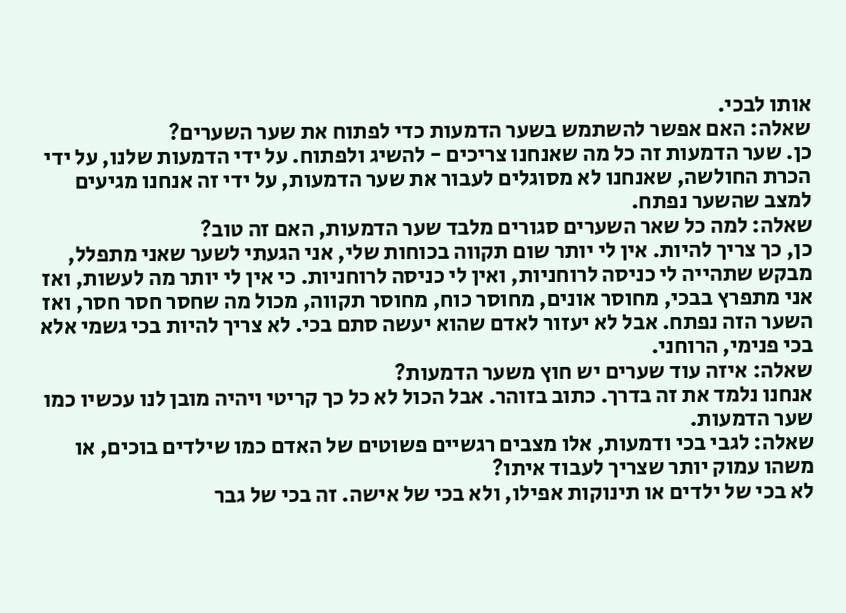אותו לבכי.
שאלה: האם אפשר להשתמש בשער הדמעות כדי לפתוח את שער השערים?
כן. שער הדמעות זה כל מה שאנחנו צריכים - להשיג ולפתוח. על ידי הדמעות שלנו, על ידי הכרת החולשה, שאנחנו לא מסוגלים לעבור את שער הדמעות, על ידי זה אנחנו מגיעים למצב שהשער נפתח.
שאלה: למה כל שאר השערים סגורים מלבד שער הדמעות, האם זה טוב?
כן, כך צריך להיות. אין לי יותר שום תקווה בכוחות שלי, אני הגעתי לשער שאני מתפלל, מבקש שתהייה לי כניסה לרוחניות, ואין לי כניסה לרוחניות. כי אין לי יותר מה לעשות, ואז אני מתפרץ בבכי, מחוסר אונים, מחוסר כוח, מחוסר תקווה, מכול מה שחסר חסר חסר, ואז השער הזה נפתח. אבל לא יעזור לאדם שהוא יעשה סתם בכי. לא צריך להיות בכי גשמי אלא בכי פנימי, הרוחני.
שאלה: איזה עוד שערים יש חוץ משער הדמעות?
אנחנו נלמד את זה בדרך. כתוב בזוהר. אבל הכול לא כל כך קריטי ויהיה מובן לנו עכשיו כמו שער הדמעות.
שאלה: לגבי בכי ודמעות, אלו מצבים רגשיים פשוטים של האדם כמו שילדים בוכים, או משהו עמוק יותר שצריך לעבוד איתו?
לא בכי של ילדים או תינוקות אפילו, ולא בכי של אישה. זה בכי של גבר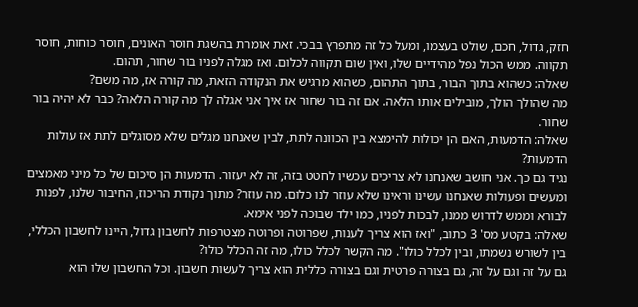חזק, גדול, חכם, שולט בעצמו, ומעל כל זה מתפרץ בבכי. זאת אומרת בהשגת חוסר האונים, חוסר כוחות, חוסר תקווה. ממש הכול נפל מהידיים שלו, ואין שום תקווה לכלום. ואז מגלה לפניו בור שחור, תהום.
שאלה: כשהוא בתוך הבור, בתוך התהום, כשהוא מרגיש את הנקודה הזאת, מה קורה אז, מה משם?
מה שהולך הולך, מובילים אותו הלאה. אם זה בור שחור אז איך אני אגלה לך מה קורה הלאה? כבר לא יהיה בור שחור.
שאלה: הדמעות, האם הן יכולות להימצא בין הכוונה לתת, לבין שאנחנו מגלים שלא מסוגלים לתת אז עולות הדמעות?
נגיד גם כך. אני חושב שאנחנו לא צריכים עכשיו לחטט בזה, זה לא יעזור. הדמעות הן סיכום של כל מיני מאמצים ומעשים ופעולות שאנחנו עשינו וראינו שלא עוזר לנו כלום. מה עוזר? מתוך נקודת הריכוז, החיבור שלנו, לפנות לבורא וממש לדרוש ממנו, לבכות לפניו, כמו ילד שבוכה לפני אימא.
שאלה: בקטע מס' 3 כתוב, "ואז הוא צריך לענות, שפרוטה ופרוטה מצטרפות לחשבון גדול, היינו לחשבון הכללי, בין לשורש נשמתו, ובין לכלל כולו". מה הקשר לכלל כולו, מה זה הכלל כולו?
גם על זה וגם על זה, גם בצורה פרטית וגם בצורה כללית הוא צריך לעשות חשבון. וכל החשבון שלו הוא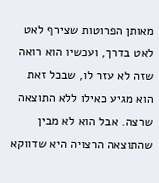מאותן הפרוטות שצירף לאט לאט בדרך, ועכשיו הוא רואה שזה לא עזר לו, שבכל זאת הוא מגיע כאילו ללא התוצאה שרצה. אבל הוא לא מבין שהתוצאה הרצויה היא שדווקא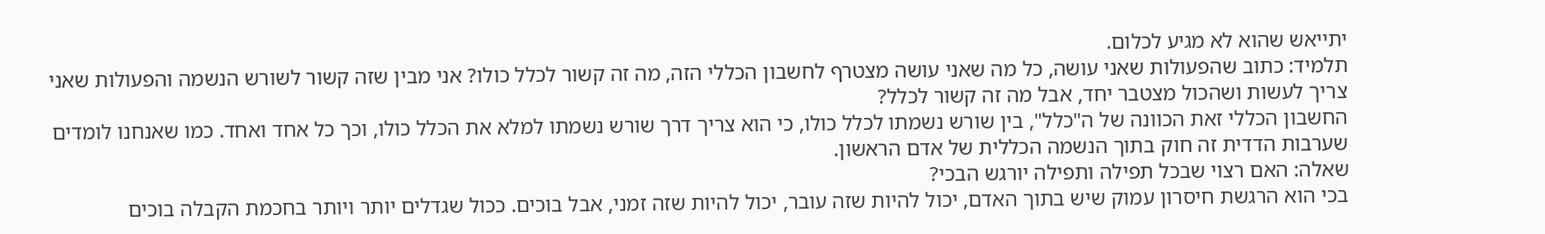יתייאש שהוא לא מגיע לכלום.
תלמיד: כתוב שהפעולות שאני עושה, כל מה שאני עושה מצטרף לחשבון הכללי הזה, מה זה קשור לכלל כולו? אני מבין שזה קשור לשורש הנשמה והפעולות שאני צריך לעשות ושהכול מצטבר יחד, אבל מה זה קשור לכלל?
החשבון הכללי זאת הכוונה של ה"כלל", בין שורש נשמתו לכלל כולו, כי הוא צריך דרך שורש נשמתו למלא את הכלל כולו, וכך כל אחד ואחד. כמו שאנחנו לומדים שערבות הדדית זה חוק בתוך הנשמה הכללית של אדם הראשון.
שאלה: האם רצוי שבכל תפילה ותפילה יורגש הבכי?
בכי הוא הרגשת חיסרון עמוק שיש בתוך האדם, יכול להיות שזה עובר, יכול להיות שזה זמני, אבל בוכים. ככול שגדלים יותר ויותר בחכמת הקבלה בוכים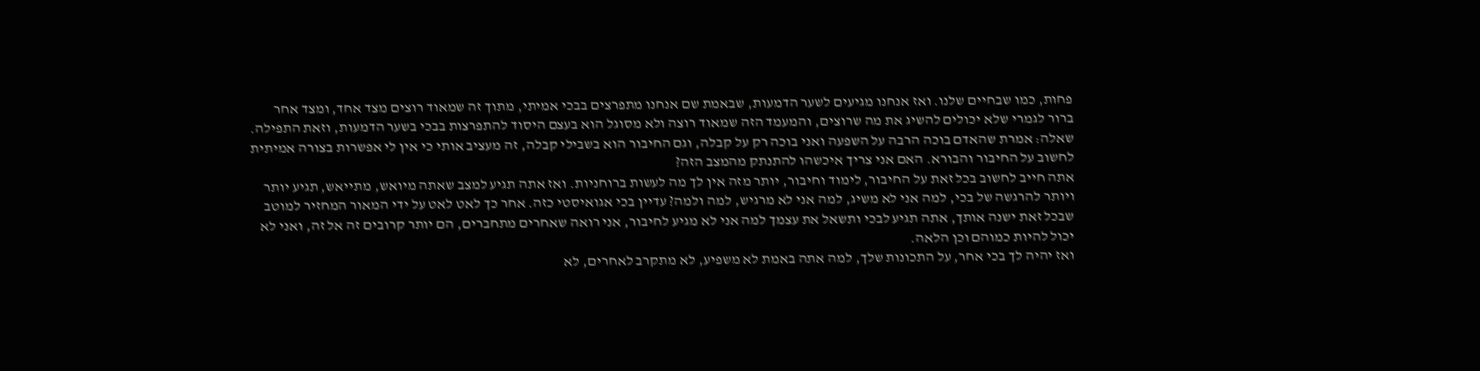פחות, כמו שבחיים שלנו. ואז אנחנו מגיעים לשער הדמעות, שבאמת שם אנחנו מתפרצים בבכי אמיתי, מתוך זה שמאוד רוצים מצד אחד, ומצד אחר ברור לגמרי שלא יכולים להשיג את מה שרוצים, והמעמד הזה שמאוד רוצה ולא מסוגל הוא בעצם היסוד להתפרצות בבכי בשער הדמעות, וזאת התפילה.
שאלה: אמרת שהאדם בוכה הרבה על השפעה ואני בוכה רק על קבלה, וגם החיבור הוא בשבילי קבלה, זה מעציב אותי כי אין לי אפשרות בצורה אמיתית לחשוב על החיבור והבורא. האם אני צריך איכשהו להתנתק מהמצב הזה?
אתה חייב לחשוב בכל זאת על החיבור, לימוד וחיבור, יותר מזה אין לך מה לעשות ברוחניות. ואז אתה תגיע למצב שאתה מיואש, מתייאש, תגיע יותר ויותר להרגשה של בכי, למה אני לא משיג, למה אני לא מרגיש, למה ולמה? עדיין בכי אגואיסטי כזה. אחר כך לאט לאט על ידי המאור המחזיר למוטב שבכל זאת ישנה אותך, אתה תגיע לבכי ותשאל את עצמך למה אני לא מגיע לחיבור, אני רואה שאחרים מתחברים, הם יותר קרובים זה אל זה, ואני לא יכול להיות כמוהם וכן הלאה.
ואז יהיה לך בכי אחר, על התכונות שלך, למה אתה באמת לא משפיע, לא מתקרב לאחרים, לא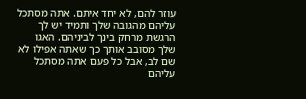עוזר להם, לא יחד איתם. אתה מסתכל עליהם מהגובה שלך ותמיד יש לך הרגשת מרחק בינך לביניהם. האגו שלך מסובב אותך כך שאתה אפילו לא שם לב, אבל כל פעם אתה מסתכל עליהם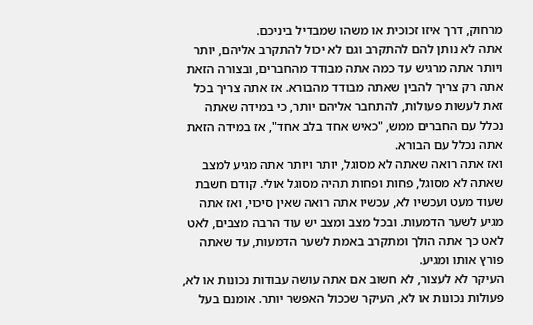מרחוק, דרך איזו זכוכית או משהו שמבדיל ביניכם.
אתה לא נותן להם להתקרב וגם לא יכול להתקרב אליהם, יותר ויותר אתה מרגיש עד כמה אתה מבודד מהחברים, ובצורה הזאת אתה רק צריך להבין שאתה מבודד מהבורא. אז אתה צריך בכל זאת לעשות פעולות, להתחבר אליהם יותר, כי במידה שאתה נכלל עם החברים ממש, "כאיש אחד בלב אחד", אז במידה הזאת אתה נכלל עם הבורא.
ואז אתה רואה שאתה לא מסוגל, יותר ויותר אתה מגיע למצב שאתה לא מסוגל, פחות ופחות תהיה מסוגל אולי. קודם חשבת שעוד מעט ועכשיו לא, עכשיו אתה רואה שאין סיכוי, ואז אתה מגיע לשער הדמעות. ובכל מצב ומצב יש עוד הרבה מצבים, לאט לאט כך אתה הולך ומתקרב באמת לשער הדמעות, עד שאתה פורץ אותו ומגיע.
העיקר לא לעצור, לא חשוב אם אתה עושה עבודות נכונות או לא, פעולות נכונות או לא, העיקר שככול האפשר יותר. אומנם בעל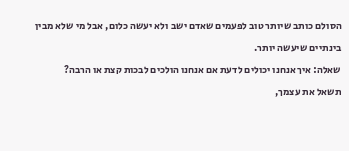הסולם כותב שיותר טוב לפעמים שאדם ישב ולא יעשה כלום, אבל מי שלא מבין בינתיים שיעשה יותר.
שאלה: איך אנחנו יכולים לדעת אם אנחנו הולכים לבכות קצת או הרבה?
תשאל את עצמך,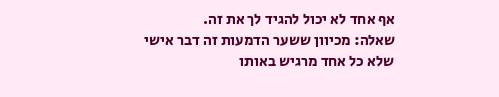אף אחד לא יכול להגיד לך את זה.
שאלה: מכיוון ששער הדמעות זה דבר אישי שלא כל אחד מרגיש באותו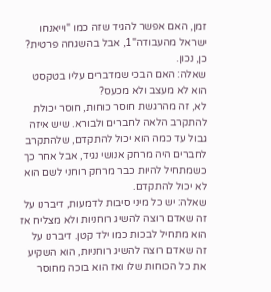זמן, האם אפשר להגיד שזה כמו "וייאנחו ישראל מהעבודה"1, אבל בהשגחה פרטית?
כן, נכון.
שאלה: האם הבכי שמדברים עליו בטקסט הוא לא מעצב ולא מכעס?
לא, זה מהרגשת חוסר כוחות, חוסר יכולת להתקרב הלאה לחברים ולבורא. שיש איזה גבול עד כמה הוא יכול להתקדם, שלהתקרב לחברים היה מרחק אנושי נגיד, אבל אחר כך כשמתחיל להיות כבר מרחק רוחני לשם הוא לא יכול להתקדם.
שאלה: יש כל מיני סיבות לדמעות, דיברנו על זה שאדם רוצה להשיג רוחניות ולא מצליח אז הוא מתחיל לבכות כמו ילד קטן. דיברנו על זה שאדם רוצה להשיג רוחניות, הוא השקיע את כל הכוחות שלו ואז הוא בוכה מחוסר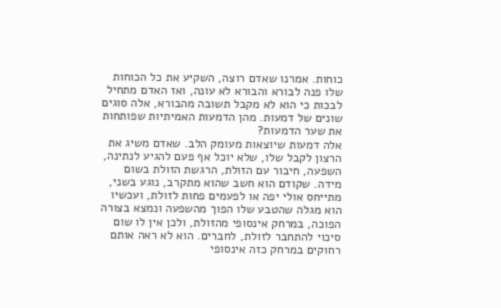כוחות. אמרנו שאדם רוצה, השקיע את כל הכוחות שלו פנה לבורא והבורא לא עונה, ואז האדם מתחיל לבכות כי הוא לא מקבל תשובה מהבורא, אלה סוגים שונים של דמעות. מהן הדמעות האמיתיות שפותחות את שער הדמעות?
אלה דמעות שיוצאות מעומק הלב. שאדם משיג את הרצון לקבל שלו, שלא יוכל אף פעם להגיע לנתינה, השפעה, חיבור עם הזולת, הרגשת הזולת בשום מידה. שקודם הוא חשב שהוא מתקרב, נוגע בשני, מתייחס אולי יפה או לפעמים פחות לזולת, ועכשיו הוא מגלה שהטבע שלו הפוך מהשפעה ונמצא בצורה הפוכה, במרחק אינסופי מהזולת, ולכן אין לו שום סיכוי להתחבר לזולת, לחברים. הוא לא ראה אותם רחוקים במרחק כזה אינסופי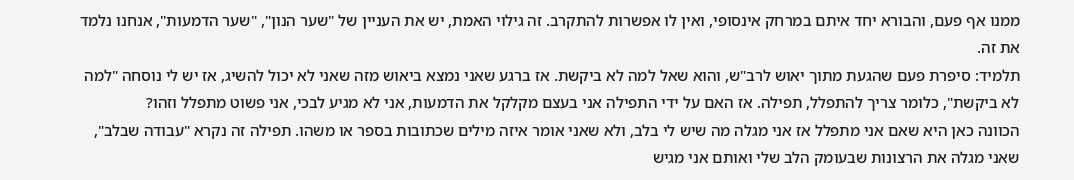ממנו אף פעם, והבורא יחד איתם במרחק אינסופי, ואין לו אפשרות להתקרב. זה גילוי האמת, יש את העניין של "שער הנון", "שער הדמעות", אנחנו נלמד את זה.
תלמיד: סיפרת פעם שהגעת מתוך יאוש לרב"ש, והוא שאל למה לא ביקשת. אז ברגע שאני נמצא ביאוש מזה שאני לא יכול להשיג, אז יש לי נוסחה "למה לא ביקשת", כלומר צריך להתפלל, תפילה. אז האם על ידי התפילה אני בעצם מקלקל את הדמעות, אני לא מגיע לבכי, אני פשוט מתפלל וזהו?
הכוונה כאן היא שאם אני מתפלל אז אני מגלה מה שיש לי בלב, ולא שאני אומר איזה מילים שכתובות בספר או משהו. תפילה זה נקרא "עבודה שבלב", שאני מגלה את הרצונות שבעומק הלב שלי ואותם אני מגיש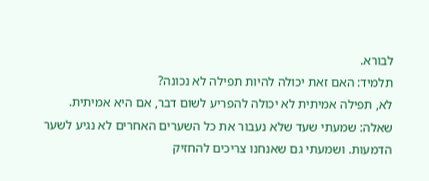לבורא.
תלמיד: האם זאת יכולה להיות תפילה לא נכונה?
לא, תפילה אמיתית לא יכולה להפריע לשום דבר, אם היא אמיתית.
שאלה: שמעתי שעד שלא נעבור את כל השערים האחרים לא נגיע לשער הדמעות. ושמעתי גם שאנחנו צריכים להחזיק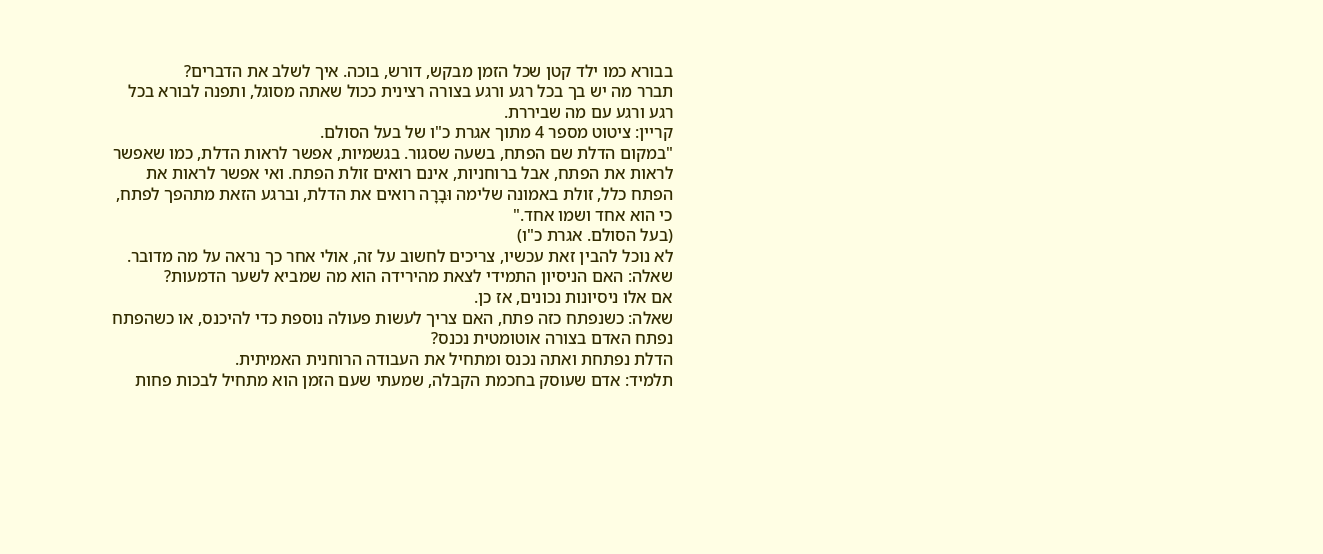בבורא כמו ילד קטן שכל הזמן מבקש, דורש, בוכה. איך לשלב את הדברים?
תברר מה יש בך בכל רגע ורגע בצורה רצינית ככול שאתה מסוגל, ותפנה לבורא בכל רגע ורגע עם מה שביררת.
קריין: ציטוט מספר 4 מתוך אגרת כ"ו של בעל הסולם.
"במקום הדלת שם הפתח, בשעה שסגור. בגשמיות, אפשר לראות הדלת, כמו שאפשר לראות את הפתח, אבל ברוחניות, אינם רואים זולת הפתח. ואי אפשר לראות את הפתח כלל, זולת באמונה שלימה וּבָרָה רואים את הדלת, וברגע הזאת מתהפך לפתח, כי הוא אחד ושמו אחד."
(בעל הסולם. אגרת כ"ו)
לא נוכל להבין זאת עכשיו, צריכים לחשוב על זה, אולי אחר כך נראה על מה מדובר.
שאלה: האם הניסיון התמידי לצאת מהירידה הוא מה שמביא לשער הדמעות?
אם אלו ניסיונות נכונים, אז כן.
שאלה: כשנפתח כזה פתח, האם צריך לעשות פעולה נוספת כדי להיכנס, או כשהפתח נפתח האדם בצורה אוטומטית נכנס?
הדלת נפתחת ואתה נכנס ומתחיל את העבודה הרוחנית האמיתית.
תלמיד: אדם שעוסק בחכמת הקבלה, שמעתי שעם הזמן הוא מתחיל לבכות פחות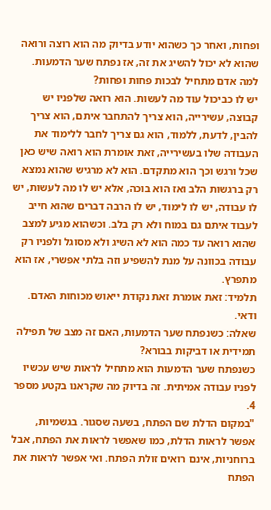ופחות, ואחר כך כשהוא יודע בדיוק מה הוא רוצה ורואה שהוא לא יכול להשיג את זה, אז נפתח שער הדמעות. למה אדם מתחיל לבכות פחות ופחות?
יש לו כביכול עוד מה לעשות. הוא רואה שלפניו יש קבוצה, עשירייה, הוא צריך להתחבר איתם, הוא צריך להבין, לדעת, ללמוד, הוא גם צריך לחבר ללימוד את העבודה שלו בעשירייה, זאת אומרת הוא רואה שיש כאן שכל ורגש וכך הוא מתקדם. הוא לא מרגיש שהוא נמצא רק ברגשות הלב ואז הוא בוכה, אלא יש לו מה לעשות, יש לו עבודה, יש לו לימוד, יש לו הרבה דברים שהוא חייב לעבוד איתם גם במוח ולא רק בלב. וכשהוא מגיע למצב שהוא רואה עד כמה הוא לא השיג ולא מסוגל ולפניו רק עבודה בכוונה על מנת להשפיע וזה בלתי אפשרי, אז הוא מתפרץ.
תלמיד: זאת אומרת זאת נקודת ייאוש מכוחות האדם.
ודאי.
שאלה: כשנפתח שער הדמעות, האם זה מצב של תפילה תמידית או דביקות בבורא?
כשנפתח שער הדמעות הוא מתחיל לראות שיש עכשיו לפניו עבודה אמיתית. זה בדיוק מה שקראנו בקטע מספר 4.
"במקום הדלת שם הפתח, בשעה שסגור. בגשמיות, אפשר לראות הדלת, כמו שאפשר לראות את הפתח, אבל ברוחניות, אינם רואים זולת הפתח. ואי אפשר לראות את הפתח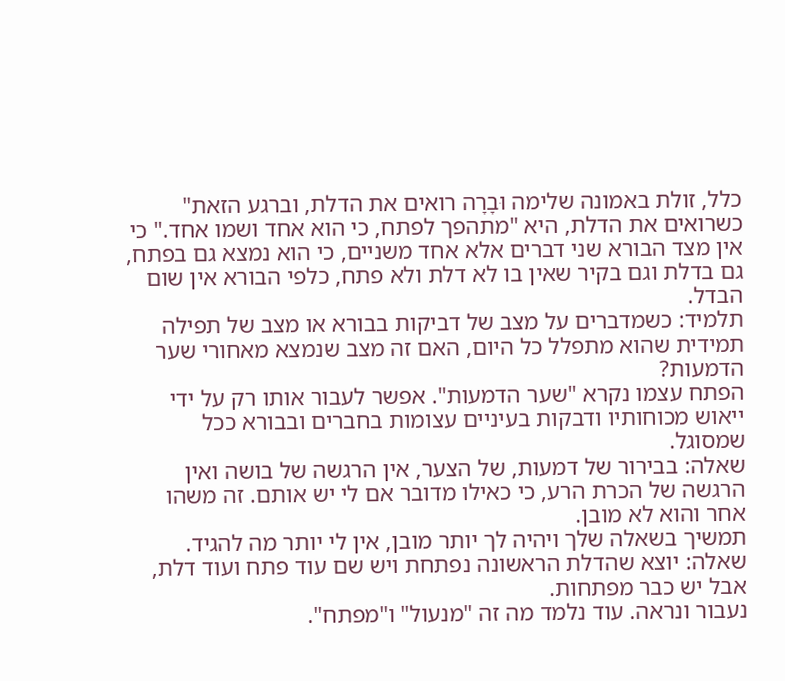כלל, זולת באמונה שלימה וּבָרָה רואים את הדלת, וברגע הזאת" כשרואים את הדלת, היא "מתהפך לפתח, כי הוא אחד ושמו אחד." כי אין מצד הבורא שני דברים אלא אחד משניים, כי הוא נמצא גם בפתח, גם בדלת וגם בקיר שאין בו לא דלת ולא פתח, כלפי הבורא אין שום הבדל.
תלמיד: כשמדברים על מצב של דביקות בבורא או מצב של תפילה תמידית שהוא מתפלל כל היום, האם זה מצב שנמצא מאחורי שער הדמעות?
הפתח עצמו נקרא "שער הדמעות". אפשר לעבור אותו רק על ידי ייאוש מכוחותיו ודבקות בעיניים עצומות בחברים ובבורא ככל שמסוגל.
שאלה: בבירור של דמעות, של הצער, אין הרגשה של בושה ואין הרגשה של הכרת הרע, כי כאילו מדובר אם לי יש אותם. זה משהו אחר והוא לא מובן.
תמשיך בשאלה שלך ויהיה לך יותר מובן, אין לי יותר מה להגיד.
שאלה: יוצא שהדלת הראשונה נפתחת ויש שם עוד פתח ועוד דלת, אבל יש כבר מפתחות.
נעבור ונראה. עוד נלמד מה זה "מנעול" ו"מפתח".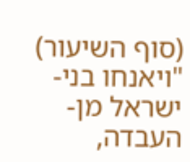(סוף השיעור)
"ויאנחו בני-ישראל מן-העבדה,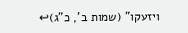ויזעקו" (שמות ב', כ"ג)↩